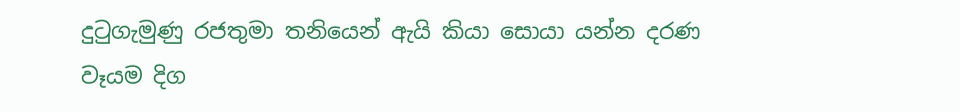දුටුගැමුණු රජතුමා තනියෙන් ඇයි කියා සොයා යන්න දරණ වෑයම දිග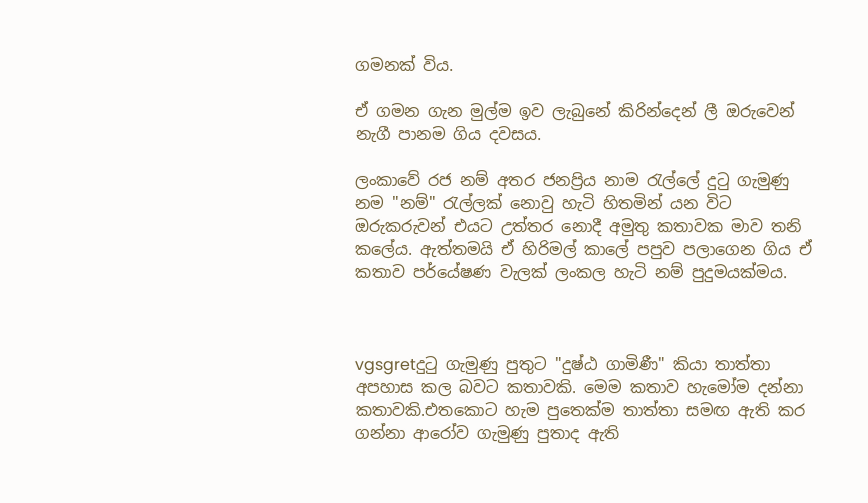ගමනක් විය.

ඒ ගමන ගැන මුල්ම ඉව ලැබුනේ කිරින්දෙන් ලී ඔරුවෙන් නැගී පානම ගිය දවසය.

ලංකාවේ රජ නම් අතර ජනප්‍රිය නාම රැල්ලේ දුටු ගැමුණු නම "නම්" රැල්ලක් නොවු හැටි හිතමින් යන විට ඔරුකරුවන් එයට උත්තර නොදී අමුතු කතාවක මාව තනි කලේය. ඇත්තමයි ඒ හිරිමල් කාලේ පපුව පලාගෙන ගිය ඒ කතාව පර්යේෂණ වැලක් ලංකල හැටි නම් පුදුමයක්මය.



vgsgretදුටු ගැමුණු පුතුට "දුෂ්ඨ ගාමිණී" කියා තාත්තා අපහාස කල බවට කතාවකි. මෙම කතාව හැමෝම දන්නා කතාවකි.එතකොට හැම පුතෙක්ම තාත්තා සමඟ ඇති කර ගන්නා ආරෝව ගැමුණු පුතාද ඇති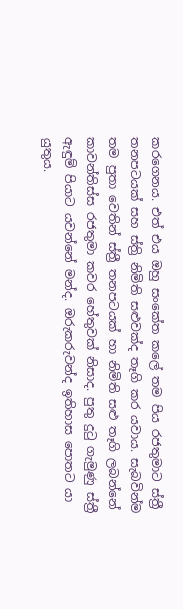කරගෙනය. එත් එය ඔහු සංකේත කලේ තම පිය රජතුමාට ස්ත්‍රී තනපටයක් සහ ස්ත්‍රි නිමිති සළුවක්ද තෑගි කර යවාය. සැබවින්ම තම පුතා වෙතින් ස්ත්‍රී තනපටයක් හා නිමිති සළු තෑගි ලබන්නේ කාවන්තිස්ස රජතුමා කවර හේතුවක් නිසාද. පුතු දුටු ගැමුණු ස්ත්‍රී ඇඳුම් පියාට යවන්නේ මන්ද. ඔරුකරුවන්ද ඉතිහාස පොතට යා යුතුය.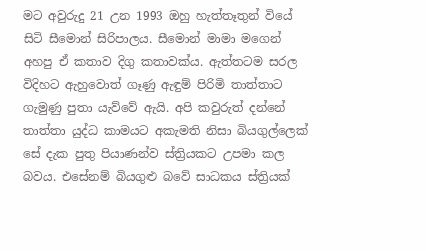මට අවුරුදු 21 උන 1993 ඔහු හැත්තෑතුන් වියේ සිටි සීමොන් සිරිපාලය. සීමොන් මාමා මගෙන් අහපු ඒ කතාව දිගු කතාවක්ය. ඇත්තටම සරල විදිහට ඇහුවොත් ගෑණු ඇඳුම් පිරිමි තාත්තාට ගැමුණු පුතා යැව්වේ ඇයි. අපි කවුරුත් දන්නේ තාත්තා යුද්ධ කාමයට අකැමති නිසා බියගුල්ලෙක් සේ දැක පුතු පියාණන්ව ස්ත්‍රියකට උපමා කල බවය. එසේනම් බියගුළු බවේ සාධකය ස්ත්‍රියක්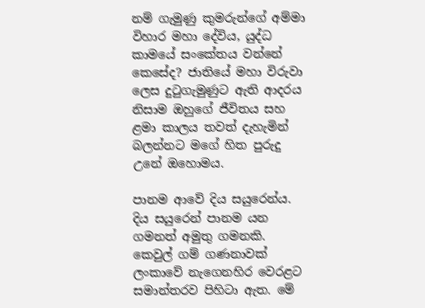නම් ගැමුණු කුමරුන්ගේ අම්මා විහාර මහා දේවිය, යුද්ධ කාමයේ සංකේතය වන්නේ කෙසේද? ජාතියේ මහා විරුවා ලෙස දුටුගැමුණුට ඇති ආදරය නිසාම ඔහුගේ ජීවිතය සහ ළමා කාලය තවත් දැහැමින් බලන්නට මගේ හිත පුරුදු උනේ ඔහොමය.

පානම ආවේ දිය සයුරෙන්ය. දිය සයුරෙන් පානම යන ගමනත් අමුතු ගමනකි. කෙවුල් ගම් ගණනාවක් ලංකාවේ නැගෙනහිර වෙරළට සමාන්තරව පිහිටා ඇත. මේ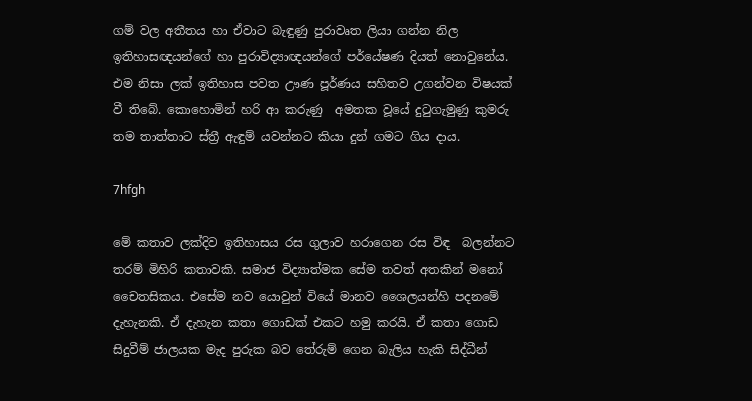ගම් වල අතීතය හා ඒවාට බැඳුණු පුරාවෘත ලියා ගන්න නිල ඉතිහාසඥයන්ගේ හා පුරාවිද්‍යාඥයන්ගේ පර්යේෂණ දියත් නොවුනේය. එම නිසා ලක් ඉතිහාස පවත ඌණ පූර්ණය සහිතව උගන්වන විෂයක් වී තිබේ. කොහොමින් හරි ආ කරුණු  අමතක වූයේ දුටුගැමුණු කුමරු තම තාත්තාට ස්ත්‍රී ඇඳුම් යවන්නට කියා දුන් ගමට ගිය දාය.

7hfgh

මේ කතාව ලක්දිව ඉතිහාසය රස ගුලාව හරාගෙන රස විඳ  බලන්නට තරම් මිහිරි කතාවකි. සමාජ විද්‍යාත්මක සේම තවත් අතකින් මනෝ චෛතසිකය. එසේම නව යොවුන් වියේ මානව ශෛලයන්හි පදනමේ දැහැනකි. ඒ දැහැන කතා ගොඩක් එකට හමු කරයි. ඒ කතා ගොඩ සිදුවීම් ජාලයක මැද පුරුක බව තේරුම් ගෙන බැලිය හැකි සිද්ධීන්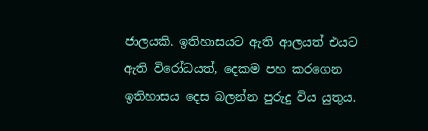ජාලයකි. ඉතිහාසයට ඇති ආලයත් එයට ඇති විරෝධයත්, දෙකම පහ කරගෙන ඉතිහාසය දෙස බලන්න පුරුදු විය යුතුය.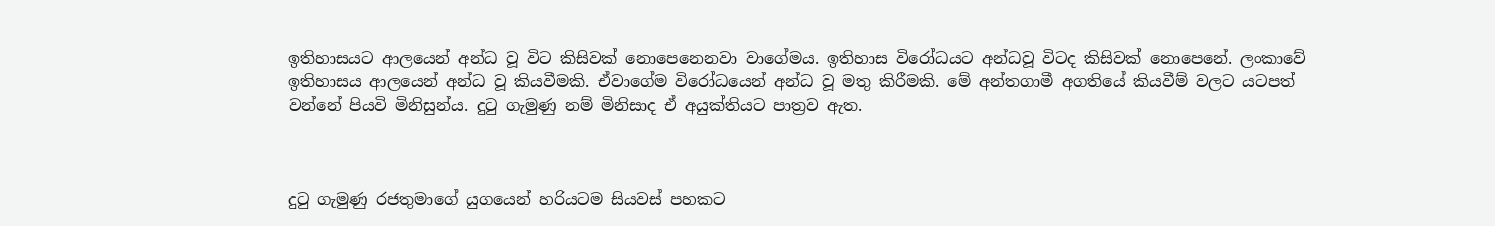ඉතිහාසයට ආලයෙන් අන්ධ වූ විට කිසිවක් නොපෙනෙනවා වාගේමය. ඉතිහාස විරෝධයට අන්ධවූ විටද කිසිවක් නොපෙනේ. ලංකාවේ ඉතිහාසය ආලයෙන් අන්ධ වූ කියවීමකි. ඒවාගේම විරෝධයෙන් අන්ධ වූ මතු කිරීමකි. මේ අන්තගාමී අගතියේ කියවීම් වලට යටපත් වන්නේ පියවි මිනිසුන්ය. දුටු ගැමුණු නම් මිනිසාද ඒ අයුක්තියට පාත්‍රව ඇත.



දුටු ගැමුණු රජතුමාගේ යුගයෙන් හරියටම සියවස් පහකට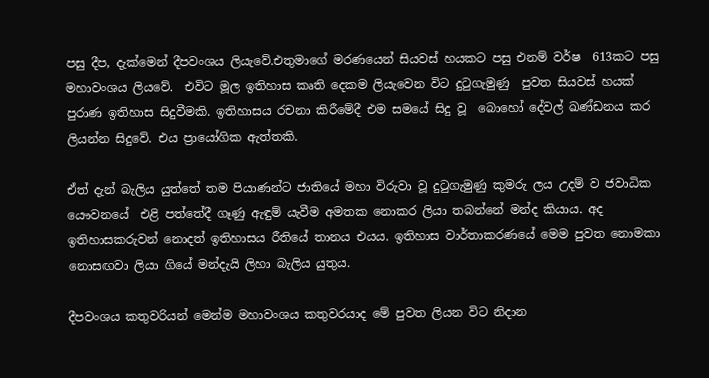පසු දීප, දැක්මෙන් දීපවංශය ලියැවේ.එතුමාගේ මරණයෙන් සියවස් හයකට පසු එනම් වර්ෂ  613කට පසු මහාවංශය ලියවේ.  එවිට මූල ඉතිහාස කෘති දෙකම ලියැවෙන විට දුටුගැමුණු  පුවත සියවස් හයක්  පුරාණ ඉතිහාස සිදුවීමකි. ඉතිහාසය රචනා කිරීමේදී එම සමයේ සිදු වූ  බොහෝ දේවල් ඛණ්ඩනය කර ලියන්න සිදුවේ. එය ප්‍රායෝගික ඇත්තකි.

ඒත් දැන් බැලිය යුත්තේ තම පියාණන්ට ජාතියේ මහා විරුවා වූ දුටුගැමුණු කුමරු ලය උදම් ව ජවාධික යෞවනයේ  එළි පත්තේදී ගෑණු ඇඳුම් යැවීම අමතක නොකර ලියා තබන්නේ මන්ද කියාය. අද ඉතිහාසකරුවන් නොදත් ඉතිහාසය රීතියේ තානය එයය. ඉතිහාස වාර්තාකරණයේ මෙම පුවත නොමකා නොසඟවා ලියා ගියේ මන්දැයි ලිහා බැලිය යුතුය.

දීපවංශය කතුවරියන් මෙන්ම මහාවංශය කතුවරයාද මේ පුවත ලියන විට නිදාන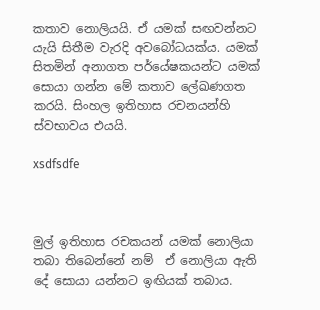කතාව නොලියයි. ඒ යමක් සඟවන්නට යැයි සිතීම වැරදි අවබෝධයක්ය. යමක් සිතමින් අනාගත පර්යේෂකයන්ට යමක් සොයා ගන්න මේ කතාව ලේඛණගත කරයි. සිංහල ඉතිහාස රචනයන්හි ස්වභාවය එයයි.

xsdfsdfe



මුල් ඉතිහාස රචකයන් යමක් නොලියා තබා තිබෙන්නේ නම්  ඒ නොලියා ඇති දේ සොයා යන්නට ඉඟියක් තබාය.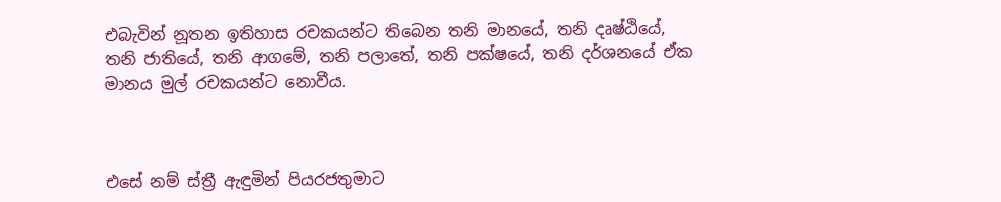එබැවින් නූතන ඉතිහාස රචකයන්ට තිබෙන තනි මානයේ, තනි දෘෂ්ඨියේ, තනි ජාතියේ, තනි ආගමේ, තනි පලාතේ, තනි පක්ෂයේ, තනි දර්ශනයේ ඒක මානය මුල් රචකයන්ට නොවීය.



එසේ නම් ස්ත්‍රී ඇඳුමින් පියරජතුමාට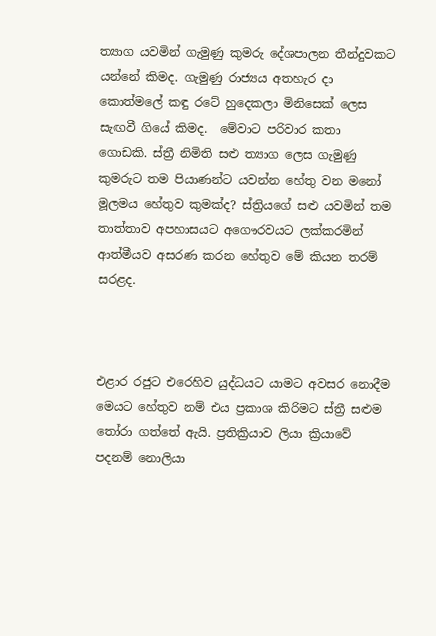ත්‍යාග යවමින් ගැමුණු කුමරු දේශපාලන තීන්දුවකට යන්නේ කිමද. ගැමුණු රාජ්‍යය අතහැර දා කොත්මලේ කඳු රටේ හුදෙකලා මිනිසෙක් ලෙස සැඟවී ගියේ කිමද.  මේවාට පරිවාර කතා ගොඩකි. ස්ත්‍රී නිමිති සළු ත්‍යාග ලෙස ගැමුණු කුමරුට තම පියාණන්ට යවන්න හේතු වන මනෝ මූලමය හේතුව කුමක්ද? ස්ත්‍රියගේ සළු යවමින් තම තාත්තාව අපහාසයට අගෞරවයට ලක්කරමින් ආත්මීයව අසරණ කරන හේතුව මේ කියන තරම් සරළද.



එළාර රජුට එරෙහිව යුද්ධයට යාමට අවසර නොදීම මෙයට හේතුව නම් එය ප්‍රකාශ කිරිමට ස්ත්‍රී සළුම තෝරා ගත්තේ ඇයි. ප්‍රතික්‍රියාව ලියා ක්‍රියාවේ පදනම් නොලියා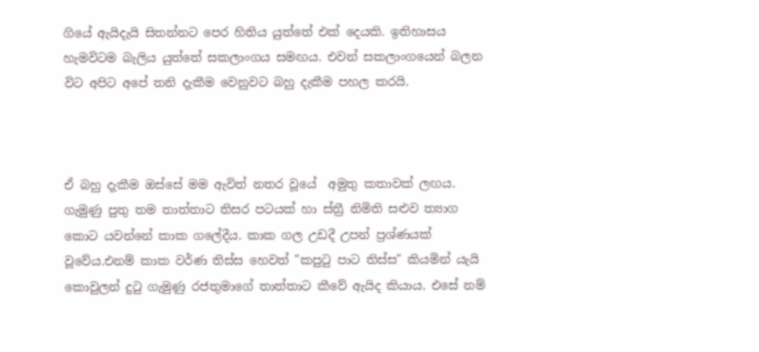ගියේ ඇයිදැයි සිතන්නට පෙර හිතිය යුත්තේ එක් දෙයකි‍. ඉතිහාසය හැමවිටම බැලිය යුත්තේ සකලාංගය සමඟය. එවන් සකලාංගයෙන් බලන විට අපිට අපේ තනි දැකීම වෙනුවට බහු දැකීම පහල කරයි.



ඒ බහු දැකීම ඔස්සේ මම ඇවිත් නතර වූයේ  අමුතු කතාවක් ලඟය. ගැමුණු පුතු තම තාත්තාට තිසර පටයක් හා ස්ත්‍රී නිමිති සළුව ත්‍යාග කොට යවන්නේ කාක ගලේදීය. කාක ගල උඩදී උපන් ප්‍රශ්ණයක් වූවේය.එනම් කාක වර්ණ තිස්ස හෙවත් "කපුටු පාට තිස්ස" කියමින් යැයි කොවුලන් දුටු ගැමුණු රජතුමාගේ තාත්තාට කීවේ ඇයිද කියාය. එසේ නම්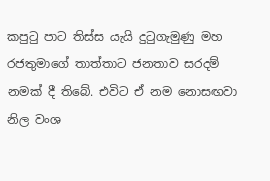කපුටු පාට තිස්ස යැයි දුටුගැමුණු මහ රජතුමාගේ තාත්තාට ජනතාව සරදම් නමක් දී තිබේ. එවිට ඒ නම නොසඟවා නිල වංශ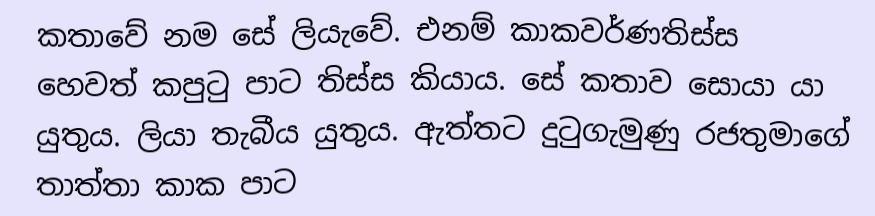කතාවේ නම සේ ලියැවේ. එනම් කාකවර්ණතිස්ස හෙවත් කපුටු පාට තිස්ස කියාය. සේ කතාව සොයා යා යුතුය. ලියා තැබීය යුතුය. ඇත්තට දුටුගැමුණු රජතුමාගේ තාත්තා කාක පාට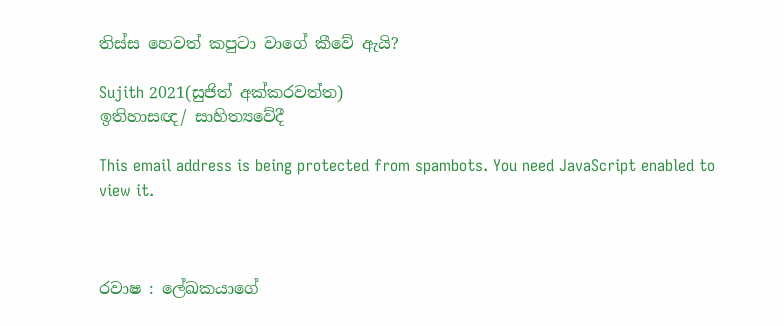තිස්ස හෙවත් කපුටා වාගේ කීවේ ඇයි?

Sujith 2021(සුජිත් අක්කරවත්ත)
ඉතිහාසඥ/ සාහිත්‍යවේදී

This email address is being protected from spambots. You need JavaScript enabled to view it.



රවාෂ : ලේඛකයාගේ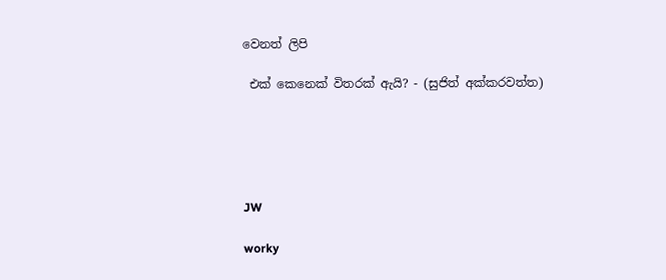වෙනත් ලිපි

 එක් කෙනෙක් විතරක් ඇයි? - (සුජිත් අක්කරවත්ත)





JW

worky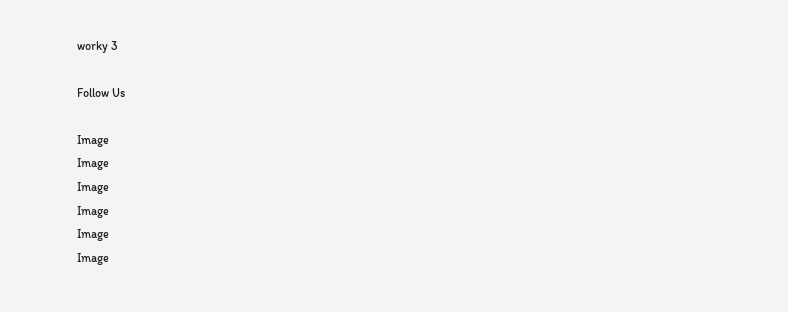worky 3

Follow Us

Image
Image
Image
Image
Image
Image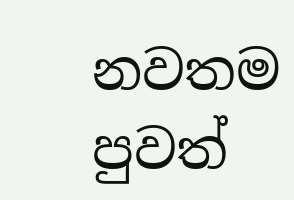නවතම පුවත්